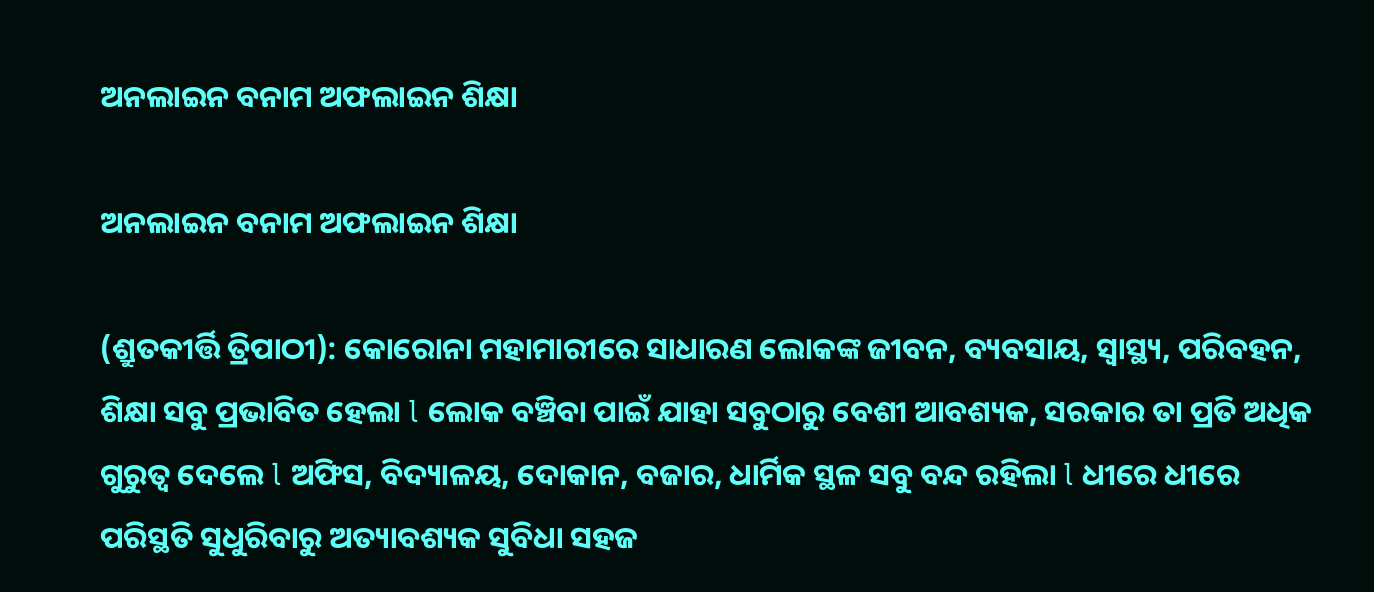ଅନଲାଇନ ବନାମ ଅଫଲାଇନ ଶିକ୍ଷା

ଅନଲାଇନ ବନାମ ଅଫଲାଇନ ଶିକ୍ଷା

(ଶ୍ରୁତକୀର୍ତ୍ତି ତ୍ରିପାଠୀ): କୋରୋନା ମହାମାରୀରେ ସାଧାରଣ ଲୋକଙ୍କ ଜୀବନ, ବ୍ୟବସାୟ, ସ୍ୱାସ୍ଥ୍ୟ, ପରିବହନ, ଶିକ୍ଷା ସବୁ ପ୍ରଭାବିତ ହେଲା l ଲୋକ ବଞ୍ଚିବା ପାଇଁ ଯାହା ସବୁଠାରୁ ବେଶୀ ଆବଶ୍ୟକ, ସରକାର ତା ପ୍ରତି ଅଧିକ ଗୁରୁତ୍ୱ ଦେଲେ l ଅଫିସ, ବିଦ୍ୟାଳୟ, ଦୋକାନ, ବଜାର, ଧାର୍ମିକ ସ୍ଥଳ ସବୁ ବନ୍ଦ ରହିଲା l ଧୀରେ ଧୀରେ ପରିସ୍ଥତି ସୁଧୁରିବାରୁ ଅତ୍ୟାବଶ୍ୟକ ସୁବିଧା ସହଜ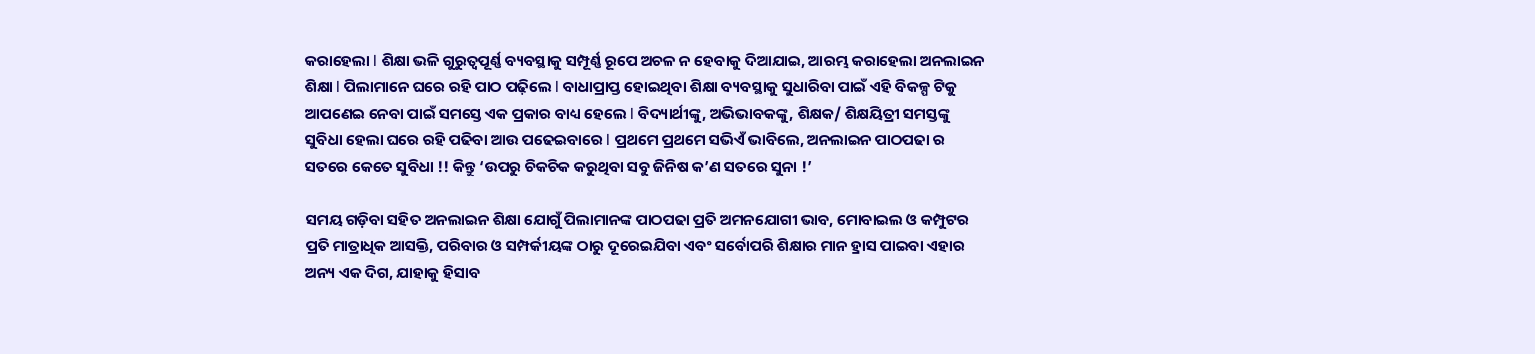କରାହେଲା l ଶିକ୍ଷା ଭଳି ଗୁରୁତ୍ୱପୂର୍ଣ୍ଣ ବ୍ୟବସ୍ଥାକୁ ସମ୍ପୂର୍ଣ୍ଣ ରୂପେ ଅଚଳ ନ ହେବାକୁ ଦିଆଯାଇ, ଆରମ୍ଭ କରାହେଲା ଅନଲାଇନ ଶିକ୍ଷା l ପିଲାମାନେ ଘରେ ରହି ପାଠ ପଢ଼ିଲେ l ବାଧାପ୍ରାପ୍ତ ହୋଇଥିବା ଶିକ୍ଷା ବ୍ୟବସ୍ଥାକୁ ସୁଧାରିବା ପାଇଁ ଏହି ବିକଳ୍ପ ଟିକୁ ଆପଣେଇ ନେବା ପାଇଁ ସମସ୍ତେ ଏକ ପ୍ରକାର ବାଧ୍ୟ ହେଲେ l ବିଦ୍ୟାର୍ଥୀଙ୍କୁ, ଅଭିଭାବକଙ୍କୁ, ଶିକ୍ଷକ/ ଶିକ୍ଷୟିତ୍ରୀ ସମସ୍ତଙ୍କୁ ସୁବିଧା ହେଲା ଘରେ ରହି ପଢିବା ଆଉ ପଢେଇବାରେ l ପ୍ରଥମେ ପ୍ରଥମେ ସଭିଏଁ ଭାବିଲେ, ଅନଲାଇନ ପାଠପଢା ର ସତରେ କେତେ ସୁବିଧା !! କିନ୍ତୁ ‘ଉପରୁ ଚିକଚିକ କରୁଥିବା ସବୁ ଜିନିଷ କ’ଣ ସତରେ ସୁନା !’

ସମୟ ଗଡ଼ିବା ସହିତ ଅନଲାଇନ ଶିକ୍ଷା ଯୋଗୁଁ ପିଲାମାନଙ୍କ ପାଠପଢା ପ୍ରତି ଅମନଯୋଗୀ ଭାବ, ମୋବାଇଲ ଓ କମ୍ପୁଟର ପ୍ରତି ମାତ୍ରାଧିକ ଆସକ୍ତି, ପରିବାର ଓ ସମ୍ପର୍କୀୟଙ୍କ ଠାରୁ ଦୂରେଇଯିବା ଏବଂ ସର୍ବୋପରି ଶିକ୍ଷାର ମାନ ହ୍ରାସ ପାଇବା ଏହାର ଅନ୍ୟ ଏକ ଦିଗ, ଯାହାକୁ ହିସାବ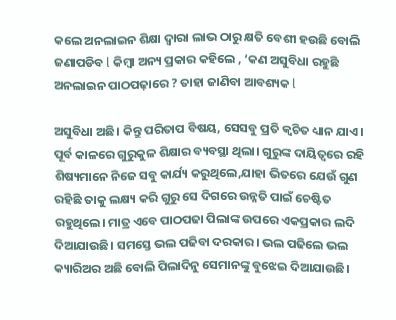କଲେ ଅନଲାଇନ ଶିକ୍ଷା ଦ୍ୱାରା ଲାଭ ଠାରୁ କ୍ଷତି ବେଶୀ ହଉଛି ବୋଲି ଜଣାପଡିବ l କିମ୍ବା ଅନ୍ୟ ପ୍ରକାର କହିଲେ , ‘କଣ ଅସୁବିଧା ରହୁଛି ଅନଲାଇନ ପାଠପଢ଼ାରେ ? ତାହା ଜାଣିବା ଆବଶ୍ୟକ l

ଅସୁବିଧା ଅଛି। କିନ୍ତୁ ପରିତାପ ବିଷୟ, ସେସବୁ ପ୍ରତି କ୍ଵଚିତ ଧ୍ୟାନ ଯାଏ। ପୂର୍ବ କାଳରେ ଗୁରୁକୁଳ ଶିକ୍ଷାର ବ୍ୟବସ୍ଥା ଥିଲା। ଗୁରୁଙ୍କ ଦାୟିତ୍ୱରେ ରହି ଶିଷ୍ୟମାନେ ନିଜେ ସବୁ କାର୍ଯ୍ୟ କରୁଥିଲେ,ଯାହା ଭିତରେ ଯେଉଁ ଗୁଣ ରହିଛି ତାକୁ ଲକ୍ଷ୍ୟ କରି ଗୁରୁ ସେ ଦିଗରେ ଉନ୍ନତି ପାଇଁ ଚେଷ୍ଟିତ ରହୁଥିଲେ। ମାତ୍ର ଏବେ ପାଠପଢା ପିଲାଙ୍କ ଉପରେ ଏକପ୍ରକାର ଲଦି ଦିଆଯାଉଛି। ସମସ୍ତେ ଭଲ ପଢିବା ଦରକାର। ଭଲ ପଢିଲେ ଭଲ କ୍ୟାରିଅର ଅଛି ବୋଲି ପିଲାଦିନୁ ସେମାନଙ୍କୁ ବୁଝେଇ ଦିଆଯାଉଛି।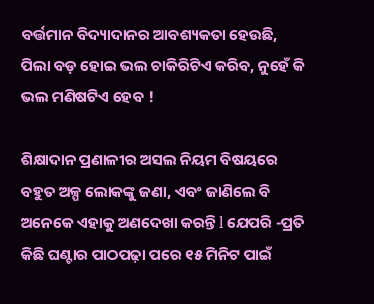ବର୍ତ୍ତମାନ ବିଦ୍ୟାଦାନର ଆବଶ୍ୟକତା ହେଉଛି, ପିଲା ବଡ଼ ହୋଇ ଭଲ ଚାକିରିଟିଏ କରିବ, ନୁହେଁ କି ଭଲ ମଣିଷଟିଏ ହେବ !

ଶିକ୍ଷାଦାନ ପ୍ରଣାଳୀର ଅସଲ ନିୟମ ବିଷୟରେ ବହୁତ ଅଳ୍ପ ଲୋକଙ୍କୁ ଜଣା, ଏବଂ ଜାଣିଲେ ବି ଅନେକେ ଏହାକୁ ଅଣଦେଖା କରନ୍ତି l ଯେପରି -ପ୍ରତି କିଛି ଘଣ୍ଟାର ପାଠପଢ଼ା ପରେ ୧୫ ମିନିଟ ପାଇଁ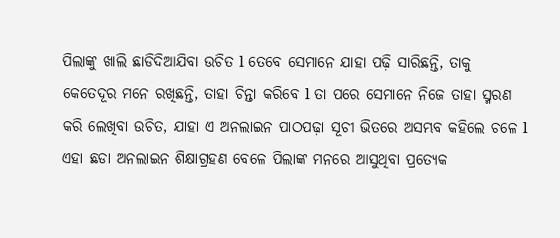ପିଲାଙ୍କୁ ଖାଲି ଛାଡିଦିଆଯିବା ଉଚିତ l ତେବେ ସେମାନେ ଯାହା ପଢ଼ି ସାରିଛନ୍ତି, ତାକୁ କେତେଦୂର ମନେ ରଖିଛନ୍ତି, ତାହା ଚିନ୍ତା କରିବେ l ତା ପରେ ସେମାନେ ନିଜେ ତାହା ସ୍ମରଣ କରି ଲେଖିବା ଉଚିତ, ଯାହା ଏ ଅନଲାଇନ ପାଠପଢ଼ା ସୂଚୀ ଭିତରେ ଅସମ୍ଭବ କହିଲେ ଚଳେ l ଏହା ଛଡା ଅନଲାଇନ ଶିକ୍ଷାଗ୍ରହଣ ବେଳେ ପିଲାଙ୍କ ମନରେ ଆସୁଥିବା ପ୍ରତ୍ୟେକ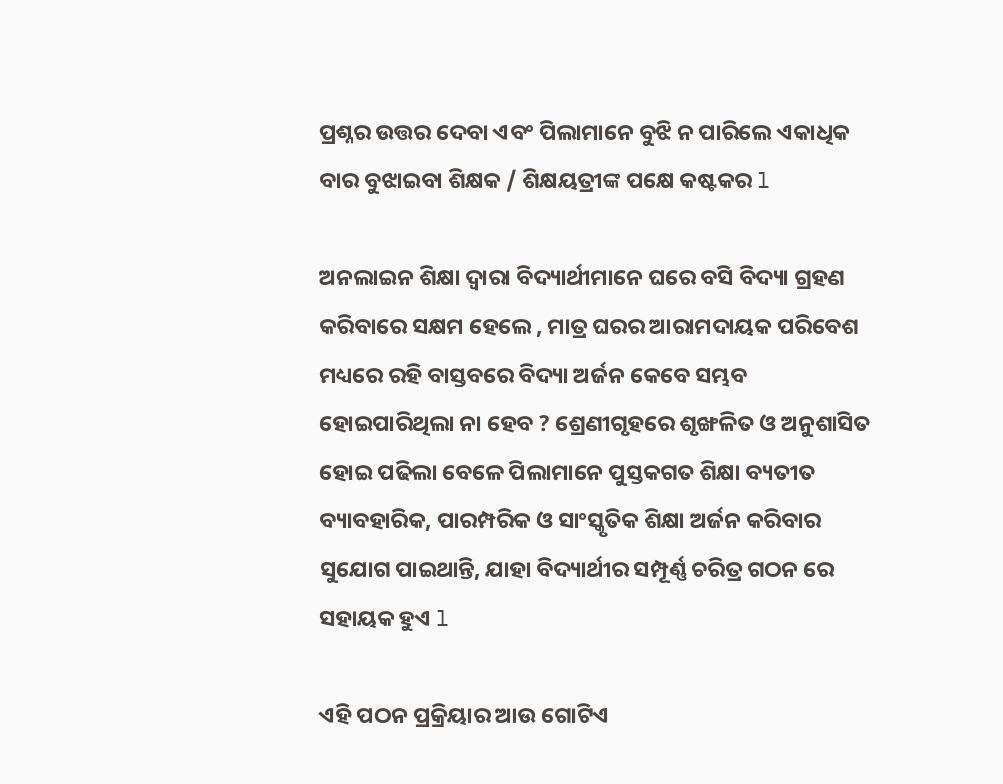ପ୍ରଶ୍ନର ଉତ୍ତର ଦେବା ଏବଂ ପିଲାମାନେ ବୁଝି ନ ପାରିଲେ ଏକାଧିକ ବାର ବୁଝାଇବା ଶିକ୍ଷକ / ଶିକ୍ଷୟତ୍ରୀଙ୍କ ପକ୍ଷେ କଷ୍ଟକର l

ଅନଲାଇନ ଶିକ୍ଷା ଦ୍ଵାରା ବିଦ୍ୟାର୍ଥୀମାନେ ଘରେ ବସି ବିଦ୍ୟା ଗ୍ରହଣ କରିବାରେ ସକ୍ଷମ ହେଲେ , ମାତ୍ର ଘରର ଆରାମଦାୟକ ପରିବେଶ ମଧ୍ୟରେ ରହି ବାସ୍ତବରେ ବିଦ୍ୟା ଅର୍ଜନ କେବେ ସମ୍ଭବ ହୋଇପାରିଥିଲା ନା ହେବ ? ଶ୍ରେଣୀଗୃହରେ ଶୃଙ୍ଖଳିତ ଓ ଅନୁଶାସିତ ହୋଇ ପଢିଲା ବେଳେ ପିଲାମାନେ ପୁସ୍ତକଗତ ଶିକ୍ଷା ବ୍ୟତୀତ ବ୍ୟାବହାରିକ, ପାରମ୍ପରିକ ଓ ସାଂସ୍କୃତିକ ଶିକ୍ଷା ଅର୍ଜନ କରିବାର ସୁଯୋଗ ପାଇଥାନ୍ତି, ଯାହା ବିଦ୍ୟାର୍ଥୀର ସମ୍ପୂର୍ଣ୍ଣ ଚରିତ୍ର ଗଠନ ରେ ସହାୟକ ହୁଏ l

ଏହି ପଠନ ପ୍ରକ୍ରିୟାର ଆଉ ଗୋଟିଏ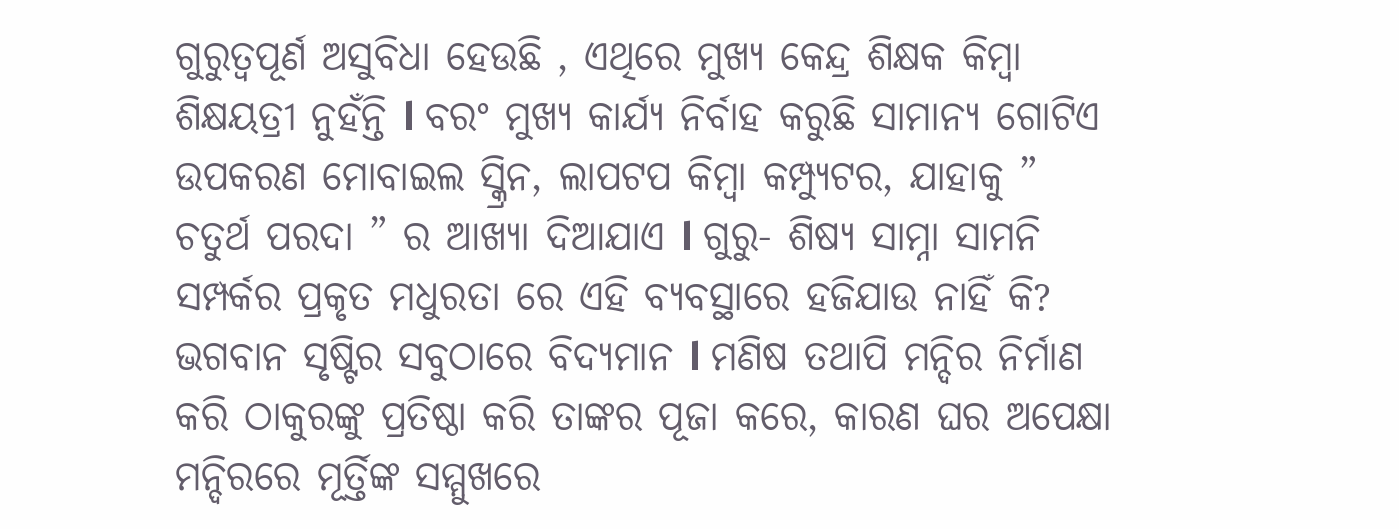ଗୁରୁତ୍ୱପୂର୍ଣ ଅସୁବିଧା ହେଉଛି , ଏଥିରେ ମୁଖ୍ୟ କେନ୍ଦ୍ର ଶିକ୍ଷକ କିମ୍ବା ଶିକ୍ଷୟତ୍ରୀ ନୁହଁନ୍ତି l ବରଂ ମୁଖ୍ୟ କାର୍ଯ୍ୟ ନିର୍ବାହ କରୁଛି ସାମାନ୍ୟ ଗୋଟିଏ ଉପକରଣ ମୋବାଇଲ ସ୍କ୍ରିନ, ଲାପଟପ କିମ୍ବା କମ୍ପ୍ୟୁଟର, ଯାହାକୁ ” ଚତୁର୍ଥ ପରଦା ” ର ଆଖ୍ୟା ଦିଆଯାଏ l ଗୁରୁ- ଶିଷ୍ୟ ସାମ୍ନା ସାମନି ସମ୍ପର୍କର ପ୍ରକୃତ ମଧୁରତା ରେ ଏହି ବ୍ୟବସ୍ଥାରେ ହଜିଯାଉ ନାହିଁ କି? ଭଗବାନ ସୃଷ୍ଟିର ସବୁଠାରେ ବିଦ୍ୟମାନ l ମଣିଷ ତଥାପି ମନ୍ଦିର ନିର୍ମାଣ କରି ଠାକୁରଙ୍କୁ ପ୍ରତିଷ୍ଠା କରି ତାଙ୍କର ପୂଜା କରେ, କାରଣ ଘର ଅପେକ୍ଷା ମନ୍ଦିରରେ ମୂର୍ତ୍ତିଙ୍କ ସମ୍ମୁଖରେ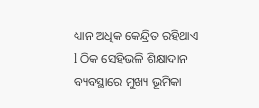ଧ୍ୟାନ ଅଧିକ କେନ୍ଦ୍ରିତ ରହିଥାଏ l ଠିକ ସେହିଭଳି ଶିକ୍ଷାଦାନ ବ୍ୟବସ୍ଥାରେ ମୁଖ୍ୟ ଭୂମିକା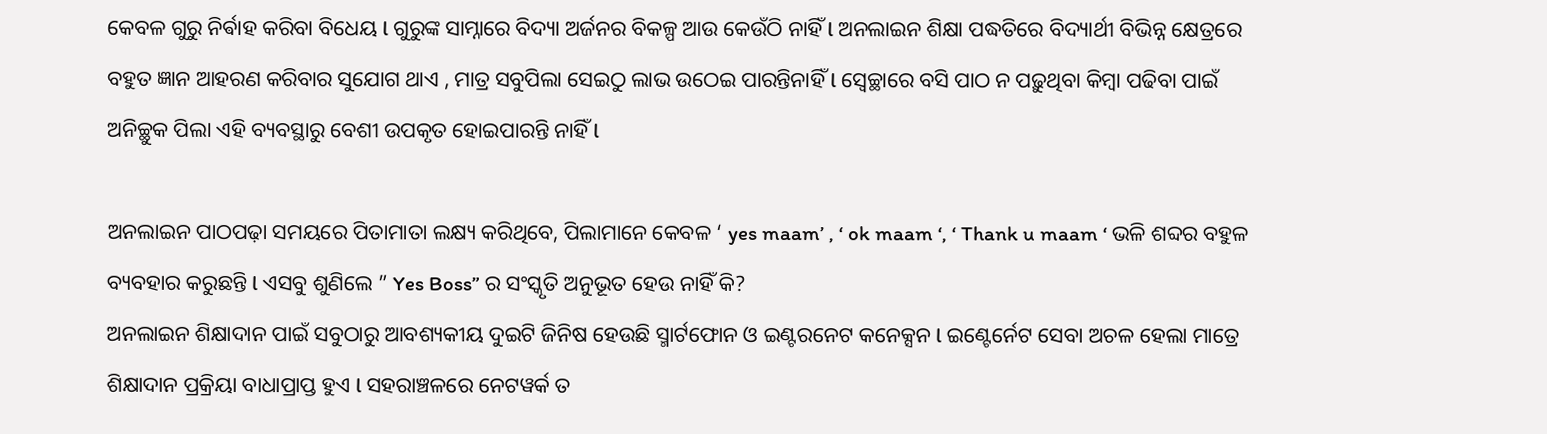କେବଳ ଗୁରୁ ନିର୍ଵାହ କରିବା ବିଧେୟ l ଗୁରୁଙ୍କ ସାମ୍ନାରେ ବିଦ୍ୟା ଅର୍ଜନର ବିକଳ୍ପ ଆଉ କେଉଁଠି ନାହିଁ l ଅନଲାଇନ ଶିକ୍ଷା ପଦ୍ଧତିରେ ବିଦ୍ୟାର୍ଥୀ ବିଭିନ୍ନ କ୍ଷେତ୍ରରେ ବହୁତ ଜ୍ଞାନ ଆହରଣ କରିବାର ସୁଯୋଗ ଥାଏ , ମାତ୍ର ସବୁପିଲା ସେଇଠୁ ଲାଭ ଉଠେଇ ପାରନ୍ତିନାହିଁ l ସ୍ୱେଚ୍ଛାରେ ବସି ପାଠ ନ ପଢ଼ୁଥିବା କିମ୍ବା ପଢିବା ପାଇଁ ଅନିଚ୍ଛୁକ ପିଲା ଏହି ବ୍ୟବସ୍ଥାରୁ ବେଶୀ ଉପକୃତ ହୋଇପାରନ୍ତି ନାହିଁ l

ଅନଲାଇନ ପାଠପଢ଼ା ସମୟରେ ପିତାମାତା ଲକ୍ଷ୍ୟ କରିଥିବେ, ପିଲାମାନେ କେବଳ ‘ yes maam’ , ‘ ok maam ‘, ‘ Thank u maam ‘ ଭଳି ଶବ୍ଦର ବହୁଳ ବ୍ୟବହାର କରୁଛନ୍ତି l ଏସବୁ ଶୁଣିଲେ ” Yes Boss” ର ସଂସ୍କୃତି ଅନୁଭୂତ ହେଉ ନାହିଁ କି?
ଅନଲାଇନ ଶିକ୍ଷାଦାନ ପାଇଁ ସବୁଠାରୁ ଆବଶ୍ୟକୀୟ ଦୁଇଟି ଜିନିଷ ହେଉଛି ସ୍ମାର୍ଟଫୋନ ଓ ଇଣ୍ଟରନେଟ କନେକ୍ସନ l ଇଣ୍ଟେର୍ନେଟ ସେବା ଅଚଳ ହେଲା ମାତ୍ରେ ଶିକ୍ଷାଦାନ ପ୍ରକ୍ରିୟା ବାଧାପ୍ରାପ୍ତ ହୁଏ l ସହରାଞ୍ଚଳରେ ନେଟୱର୍କ ତ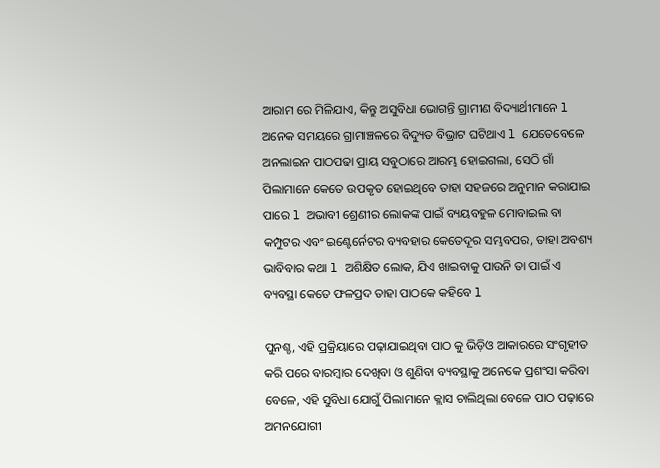ଆରାମ ରେ ମିଳିଯାଏ, କିନ୍ତୁ ଅସୁବିଧା ଭୋଗନ୍ତି ଗ୍ରାମୀଣ ବିଦ୍ୟାର୍ଥୀମାନେ l ଅନେକ ସମୟରେ ଗ୍ରାମାଞ୍ଚଳରେ ବିଦ୍ୟୁତ ବିଭ୍ରାଟ ଘଟିଥାଏ l ଯେତେବେଳେ ଅନଲାଇନ ପାଠପଢା ପ୍ରାୟ ସବୁଠାରେ ଆରମ୍ଭ ହୋଇଗଲା, ସେଠି ଗାଁ ପିଲାମାନେ କେତେ ଉପକୃତ ହୋଇଥିବେ ତାହା ସହଜରେ ଅନୁମାନ କରାଯାଇ ପାରେ l ଅଭାବୀ ଶ୍ରେଣୀର ଲୋକଙ୍କ ପାଇଁ ବ୍ୟୟବହୁଳ ମୋବାଇଲ ବା କମ୍ପୁଟର ଏବଂ ଇଣ୍ଟେର୍ନେଟର ବ୍ୟବହାର କେତେଦୂର ସମ୍ଭବପର, ତାହା ଅବଶ୍ୟ ଭାବିବାର କଥା l ଅଶିକ୍ଷିତ ଲୋକ, ଯିଏ ଖାଇବାକୁ ପାଉନି ତା ପାଇଁ ଏ ବ୍ୟବସ୍ଥା କେତେ ଫଳପ୍ରଦ ତାହା ପାଠକେ କହିବେ l

ପୁନଶ୍ଚ, ଏହି ପ୍ରକ୍ରିୟାରେ ପଢ଼ାଯାଇଥିବା ପାଠ କୁ ଭିଡ଼ିଓ ଆକାରରେ ସଂଗୃହୀତ କରି ପରେ ବାରମ୍ବାର ଦେଖିବା ଓ ଶୁଣିବା ବ୍ୟବସ୍ଥାକୁ ଅନେକେ ପ୍ରଶଂସା କରିବା ବେଳେ, ଏହି ସୁବିଧା ଯୋଗୁଁ ପିଲାମାନେ କ୍ଲାସ ଚାଲିଥିଲା ବେଳେ ପାଠ ପଢ଼ାରେ ଅମନଯୋଗୀ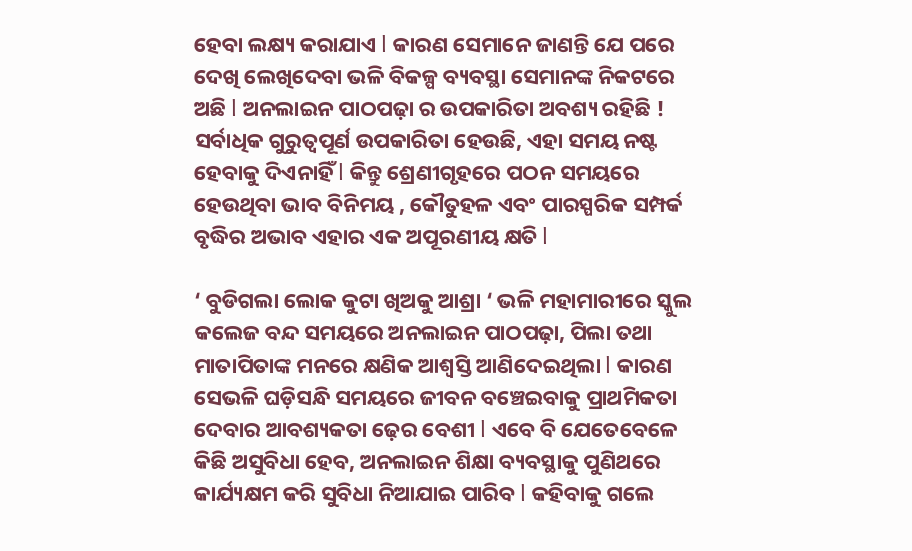ହେବା ଲକ୍ଷ୍ୟ କରାଯାଏ l କାରଣ ସେମାନେ ଜାଣନ୍ତି ଯେ ପରେ ଦେଖି ଲେଖିଦେବା ଭଳି ବିକଳ୍ପ ବ୍ୟବସ୍ଥା ସେମାନଙ୍କ ନିକଟରେ ଅଛି l ଅନଲାଇନ ପାଠପଢ଼ା ର ଉପକାରିତା ଅବଶ୍ୟ ରହିଛି ! ସର୍ବାଧିକ ଗୁରୁତ୍ୱପୂର୍ଣ ଉପକାରିତା ହେଉଛି, ଏହା ସମୟ ନଷ୍ଟ ହେବାକୁ ଦିଏନାହିଁ l କିନ୍ତୁ ଶ୍ରେଣୀଗୃହରେ ପଠନ ସମୟରେ ହେଉଥିବା ଭାବ ବିନିମୟ , କୌତୁହଳ ଏବଂ ପାରସ୍ପରିକ ସମ୍ପର୍କ ବୃଦ୍ଧିର ଅଭାବ ଏହାର ଏକ ଅପୂରଣୀୟ କ୍ଷତି l

‘ ବୁଡିଗଲା ଲୋକ କୁଟା ଖିଅକୁ ଆଶ୍ରା ‘ ଭଳି ମହାମାରୀରେ ସ୍କୁଲ କଲେଜ ବନ୍ଦ ସମୟରେ ଅନଲାଇନ ପାଠପଢ଼ା, ପିଲା ତଥା ମାତାପିତାଙ୍କ ମନରେ କ୍ଷଣିକ ଆଶ୍ବସ୍ତି ଆଣିଦେଇଥିଲା l କାରଣ ସେଭଳି ଘଡ଼ିସନ୍ଧି ସମୟରେ ଜୀବନ ବଞ୍ଚେଇବାକୁ ପ୍ରାଥମିକତା ଦେବାର ଆବଶ୍ୟକତା ଢ଼େର ବେଶୀ l ଏବେ ବି ଯେତେବେଳେ କିଛି ଅସୁବିଧା ହେବ, ଅନଲାଇନ ଶିକ୍ଷା ବ୍ୟବସ୍ଥାକୁ ପୁଣିଥରେ କାର୍ଯ୍ୟକ୍ଷମ କରି ସୁବିଧା ନିଆଯାଇ ପାରିବ l କହିବାକୁ ଗଲେ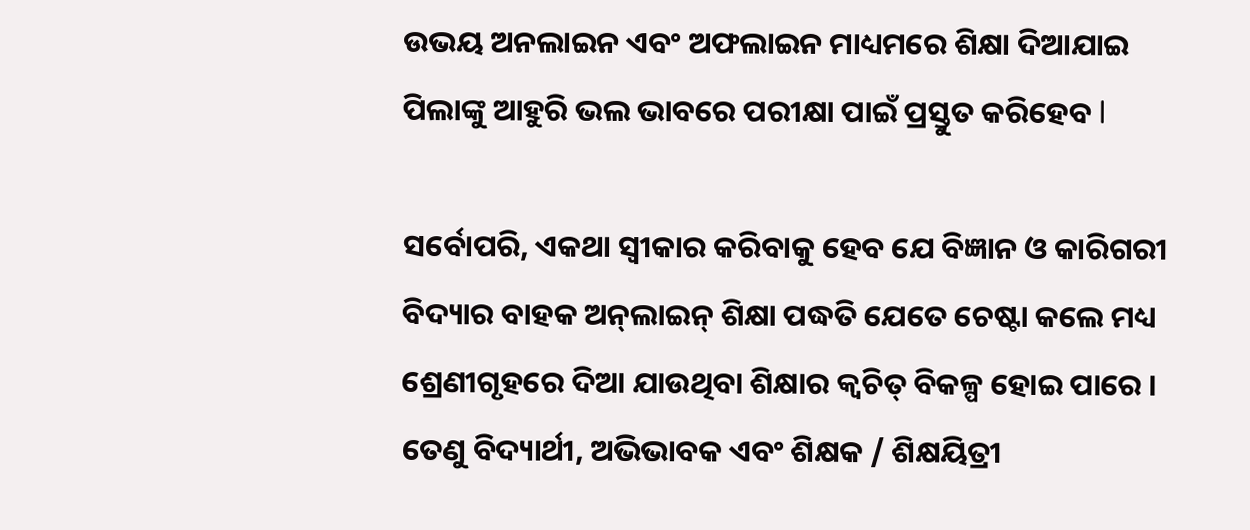ଉଭୟ ଅନଲାଇନ ଏବଂ ଅଫଲାଇନ ମାଧ୍ୟମରେ ଶିକ୍ଷା ଦିଆଯାଇ ପିଲାଙ୍କୁ ଆହୁରି ଭଲ ଭାବରେ ପରୀକ୍ଷା ପାଇଁ ପ୍ରସ୍ତୁତ କରିହେବ l

ସର୍ବୋପରି, ଏକଥା ସ୍ୱୀକାର କରିବାକୁ ହେବ ଯେ ବିଜ୍ଞାନ ଓ କାରିଗରୀ ବିଦ୍ୟାର ବାହକ ଅନ୍‌ଲାଇନ୍ ଶିକ୍ଷା ପଦ୍ଧତି ଯେତେ ଚେଷ୍ଟା କଲେ ମଧ୍ୟ ଶ୍ରେଣୀଗୃହରେ ଦିଆ ଯାଉଥିବା ଶିକ୍ଷାର କ୍ୱଚିତ୍ ବିକଳ୍ପ ହୋଇ ପାରେ । ତେଣୁ ବିଦ୍ୟାର୍ଥୀ, ଅଭିଭାବକ ଏବଂ ଶିକ୍ଷକ / ଶିକ୍ଷୟିତ୍ରୀ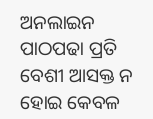ଅନଲାଇନ ପାଠପଢା ପ୍ରତି ବେଶୀ ଆସକ୍ତ ନ ହୋଇ କେବଳ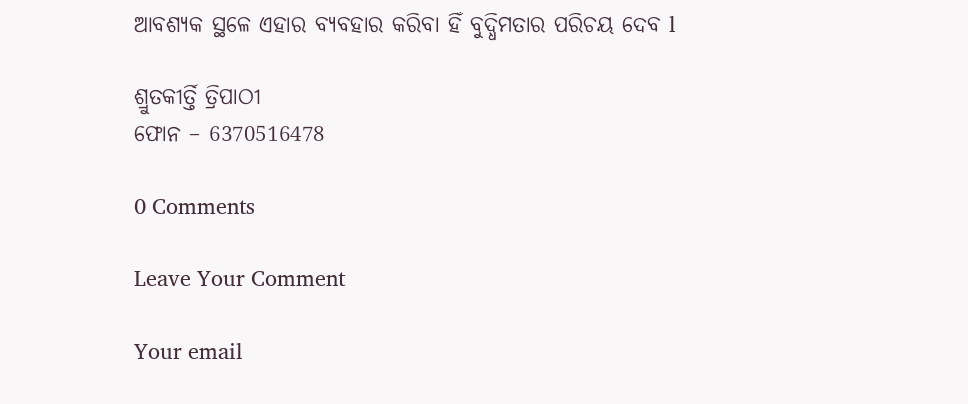ଆବଶ୍ୟକ ସ୍ଥଳେ ଏହାର ବ୍ୟବହାର କରିବା ହିଁ ବୁଦ୍ଧିମତାର ପରିଚୟ ଦେବ l

ଶ୍ରୁତକୀର୍ତ୍ତି ତ୍ରିପାଠୀ
ଫୋନ – 6370516478

0 Comments

Leave Your Comment

Your email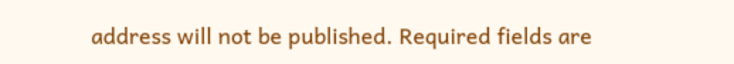address will not be published. Required fields are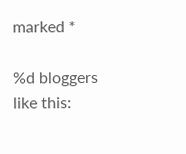marked *

%d bloggers like this: